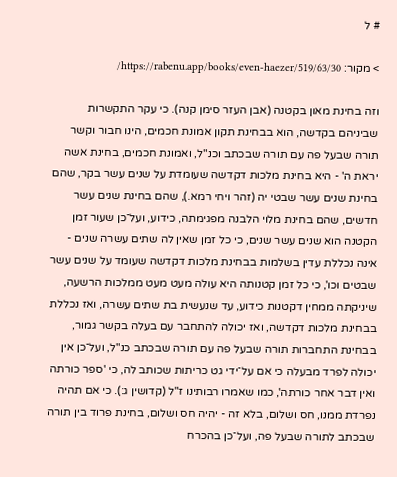# ל

> מקור: https://rabenu.app/books/even-haezer/519/63/30/

וזה בחינת מאון בקטנה (אבן העזר סימן קנה). כי עקר התקשרות שביניהם בקדשה, הוא בבחינת תקון אמונת חכמים, הינו חבור וקשר תורה שבעל פה עם תורה שבכתב וכנ"ל, ואמונת חכמים, בחינת אשה יראת ה' - היא בחינת מלכות דקדשה שעומדת על שנים עשר בקר, שהם בחינת שנים עשר שבטי יה (זהר ויחי רמא.), שהם בחינת שנים עשר חדשים, שהם בחינת מלוי הלבנה מפגימתה, כידוע, ועל־כן שעור זמן הקטנה הוא שנים עשר שנים, כי כל זמן שאין לה שתים עשרה שנים - אינה נכללת עדין בשלמות בבחינת מלכות דקדשה שעומד על שנים עשר שבטים וכו', כי כל זמן קטנותה היא עולה מעט מעט ממלכות הרשעה, שיניקתה ממחין דקטנות כידוע, עד שנעשית בת שתים עשרה, ואז נכללת בבחינת מלכות דקדשה, ואז יכולה להתחבר עם בעלה בקשר גמור, בבחינת התחברות תורה שבעל פה עם תורה שבכתב כנ"ל, ועל־כן אין יכולה לפרד מבעלה כי אם על־ידי גט כריתות שכותב לה, כי 'ספר כורתה ואין דבר אחר כורתה', כמו שאמרו רבותינו ז"ל (קדושין ג:). כי אם תהיה נפרדת ממנו, חס ושלום, בלא זה - יהיה חס ושלום, בחינת פרוד בין תורה שבכתב לתורה שבעל פה, ועל־כן בהכרח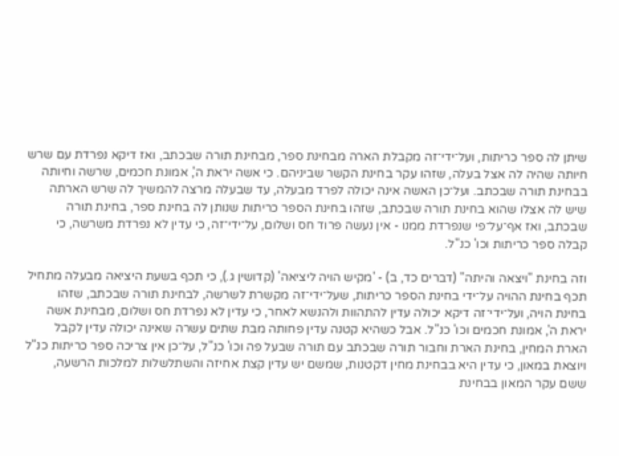שיתן לה ספר כריתות, ועל־ידי־זה מקבלת הארה מבחינת ספר, מבחינת תורה שבכתב, ואז דיקא נפרדת עם שרש חיותה שהיה לה אצל בעלה, שזהו עקר בחינת הקשר שביניהם. כי אשה יראת ה', אמונת חכמים, שרשה וחיותה בבחינת תורה שבכתב. ועל־כן האשה אינה יכולה לפרד מבעלה, עד שבעלה מרצה להמשיך לה שרש הארתה שיש לה אצלו שהוא בחינת תורה שבכתב, שזהו בחינת הספר כריתות שנותן לה בחינת ספר, בחינת תורה שבכתב, ואז אף־על־פי שנפרדת ממנו - אין נעשה פרוד חס ושלום, על־ידי־זה, כי עדין לא נפרדת משרשה, כי קבלה ספר כריתות וכו' כנ"ל.

וזה בחינת "ויצאה והיתה" (דברים כד, ב) - 'מקיש הויה ליציאה' (קדושין ג.), כי תכף בשעת היציאה מבעלה מתחיל תכף בחינת ההויה על־ידי בחינת הספר כריתות, שעל־ידי־זה מקשרת לשרשה, לבחינת תורה שבכתב, שזהו בחינת הויה, ועל־ידי־זה דיקא יכולה עדין להתהוות ולהנשא לאחר, כי עדין לא נפרדת חס ושלום, מבחינת אשה יראת ה', אמונת חכמים וכו' כנ"ל. אבל כשהיא קטנה עדין פחותה מבת שתים עשרה שאינה יכולה עדין לקבל הארת המחין, בחינת הארת וחבור תורה שבכתב עם תורה שבעל פה וכו' כנ"ל, על־כן אין צריכה ספר כריתות כנ"ל ויוצאת במאון, כי עדין היא בבחינת מחין דקטנות, שמשם יש עדין קצת אחיזה והשתלשלות למלכות הרשעה, ששם עקר המאון בבחינת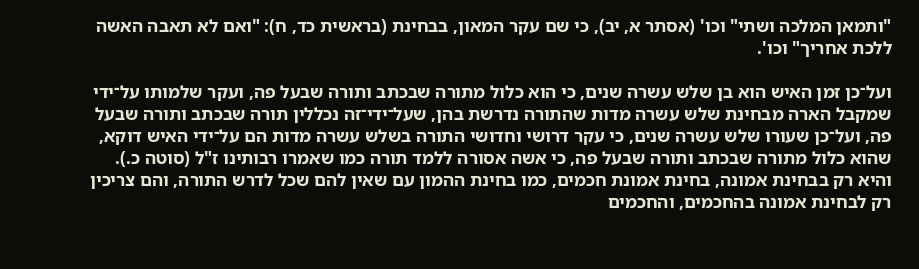"ותמאן המלכה ושתי" וכו' (אסתר א, יב), כי שם עקר המאון, בבחינת (בראשית כד, ח): "ואם לא תאבה האשה ללכת אחריך" וכו'.

ועל־כן זמן האיש הוא בן שלש עשרה שנים, כי הוא כלול מתורה שבכתב ותורה שבעל פה, ועקר שלמותו על־ידי שמקבל הארה מבחינת שלש עשרה מדות שהתורה נדרשת בהן, שעל־ידי־זה נכללין תורה שבכתב ותורה שבעל פה, ועל־כן שעורו שלש עשרה שנים, כי עקר דרושי וחדושי התורה בשלש עשרה מדות הם על־ידי האיש דוקא, שהוא כלול מתורה שבכתב ותורה שבעל פה, כי אשה אסורה ללמד תורה כמו שאמרו רבותינו ז"ל (סוטה כ.). והיא רק בבחינת אמונה, בחינת אמונת חכמים, כמו בחינת ההמון עם שאין להם שכל לדרש התורה, והם צריכין רק לבחינת אמונה בהחכמים, והחכמים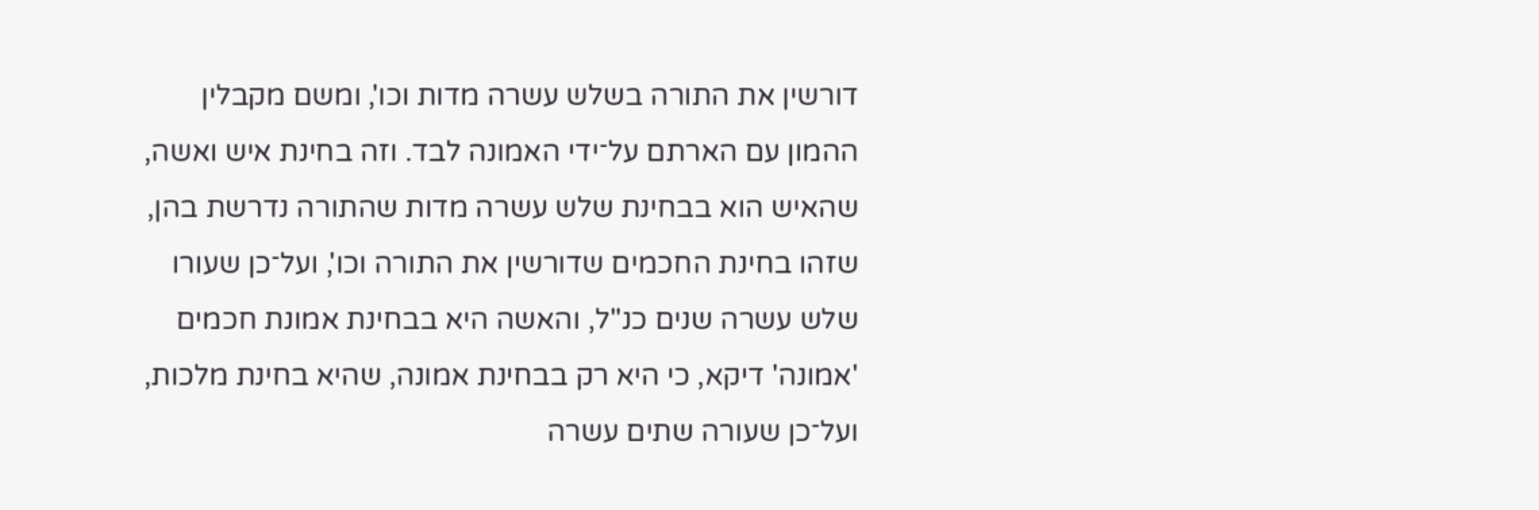דורשין את התורה בשלש עשרה מדות וכו', ומשם מקבלין ההמון עם הארתם על־ידי האמונה לבד. וזה בחינת איש ואשה, שהאיש הוא בבחינת שלש עשרה מדות שהתורה נדרשת בהן, שזהו בחינת החכמים שדורשין את התורה וכו', ועל־כן שעורו שלש עשרה שנים כנ"ל, והאשה היא בבחינת אמונת חכמים 'אמונה' דיקא, כי היא רק בבחינת אמונה, שהיא בחינת מלכות, ועל־כן שעורה שתים עשרה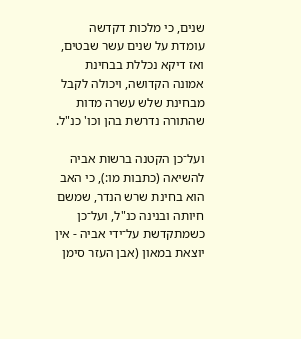שנים, כי מלכות דקדשה עומדת על שנים עשר שבטים, ואז דיקא נכללת בבחינת אמונה הקדושה, ויכולה לקבל מבחינת שלש עשרה מדות שהתורה נדרשת בהן וכו' כנ"ל.

ועל־כן הקטנה ברשות אביה להשיאה (כתבות מו:), כי האב הוא בחינת שרש הנדר, שמשם חיותה ובנינה כנ"ל, ועל־כן כשמתקדשת על־ידי אביה - אין יוצאת במאון (אבן העזר סימן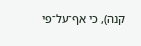קנה), כי אף־על־פי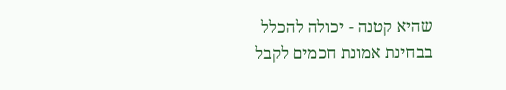שהיא קטנה - יכולה להכלל בבחינת אמונת חכמים לקבל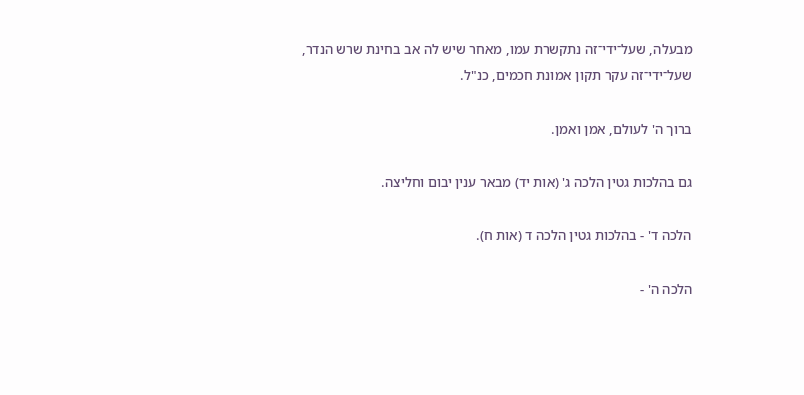מבעלה, שעל־ידי־זה נתקשרת עמו, מאחר שיש לה אב בחינת שרש הנדר, שעל־ידי־זה עקר תקון אמונת חכמים, כנ"ל.

ברוך ה' לעולם, אמן ואמן.

גם בהלכות גטין הלכה ג' (אות יד) מבאר ענין יבום וחליצה.

הלכה ד' - בהלכות גטין הלכה ד (אות ח).

הלכה ה' -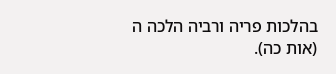בהלכות פריה ורביה הלכה ה (אות כה).